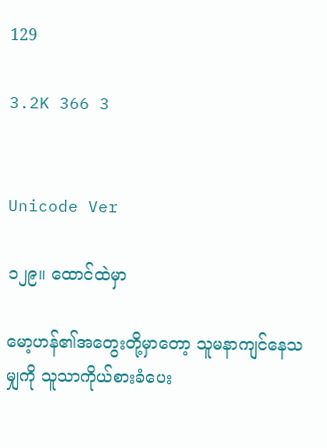129

3.2K 366 3


Unicode Ver

၁၂၉။ ထောင်ထဲမှာ

မော့ဟန်၏အတွေးတို့မှာတော့ သူမနာကျင်နေသမျှကို သူသာကိုယ်စားခံပေး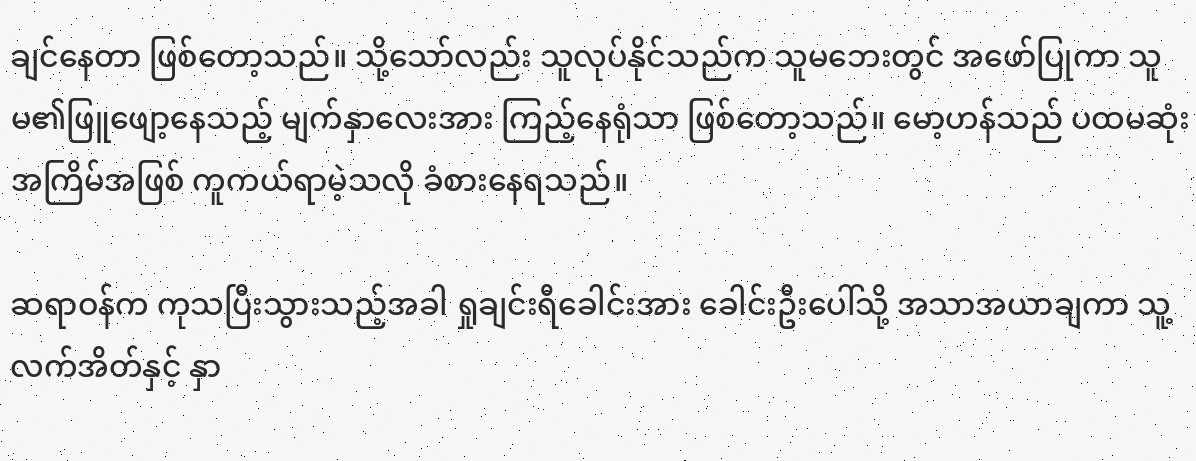ချင်နေတာ ဖြစ်တော့သည်။ သို့သော်လည်း သူလုပ်နိုင်သည်က သူမဘေးတွင် အဖော်ပြုကာ သူမ၏ဖြူဖျော့နေသည့် မျက်နှာလေးအား ကြည့်နေရုံသာ ဖြစ်တော့သည်။ မော့ဟန်သည် ပထမဆုံးအကြိမ်အဖြစ် ကူကယ်ရာမဲ့သလို ခံစားနေရသည်။

ဆရာဝန်က ကုသပြီးသွားသည့်အခါ ရှုချင်းရီခေါင်းအား ခေါင်းဦးပေါ်သို့ အသာအယာချကာ သူ့လက်အိတ်နှင့် နှာ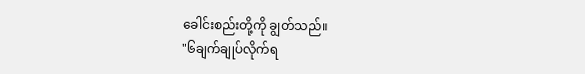ခေါင်းစည်းတို့ကို ချွတ်သည်။
"၆ချက်ချုပ်လိုက်ရ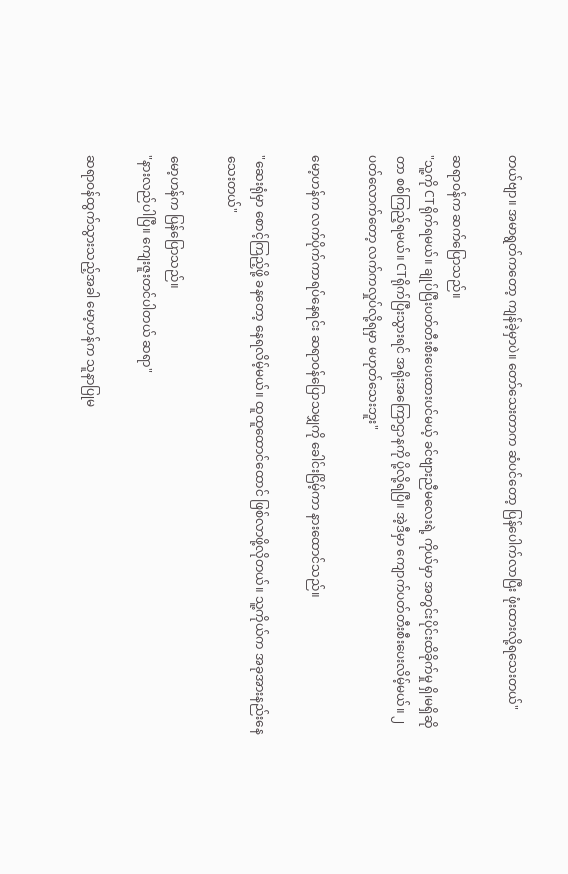တယ်ဗျာ။ အမာရွတ်ကတော့ ကျန်ခဲ့မှာပဲ။ တော်သေးတာက ဆံပင်တော့ ပြန်ပေါက်လာပြီး ဖုံးထားလို့ရသေးတယ်"

ဆရာဝန်က ဆက်ပြောသည်။
"သူ့ကို CTရိုက်ရမယ်။ ချုပ်ပြီးပတ်တီးစီးပေးထားပင်မယ့် ခင်ဗျားညီမလေးရဲ့ ကိုယ်မှာ အတွင်းပိုင်းထိခိုက်မှု ရှိ၊မရှိဆိုတာ စစ်ကြည့်ရမယ်။ CTရိုက်ပြီးသွားရင် အရိုးအကြောဌာနကို ပို့လို့ရပြီ။ အဲ့ဒီမှာ ကျောက်ပတ်တီးစီးပေးလိမ့်မယ်။ ၂ပတ်လောက်တော့ လက်ကလှုပ်လို့ရမှာ မဟုတ်သေးဘူး"

မော့ဟန်က လက်ပိုက်ကာရပ်နေရင်း ဆရာဝန်ပြောသမျှကို ခေါင်းငြိမ့်ကာ နားထောင်သည်။

"ဆေးရုံမှာ စောင့်ကြည့်ဖို့ ခနတော့ နေရလိမ့်မယ်။ ထူထူထောင်ထောင် ဖြစ်လာဖို့လိုတယ်။ သူ့ကိုယ်က အခုအားနည်းနေသေးတယ်"

မော့ဟန်က ပြန်ပြောသည်။
"နားလည်ပါပြီ။ ကျေးဇူးတင်ပါတယ် ဆရာ"

ဆရာဝန်ထွက်သွားသည့်အခါ မော့ဟန်က သူနာပြုမ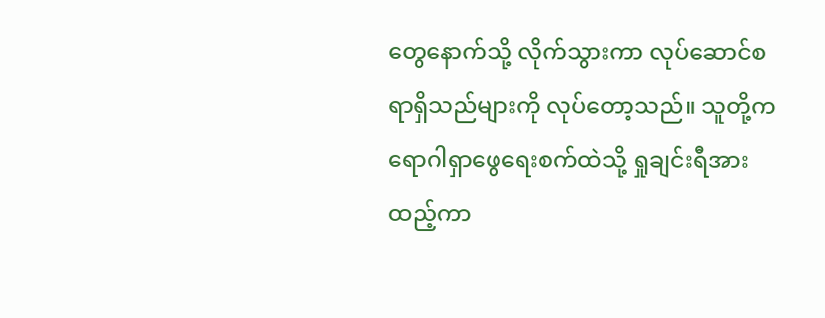တွေနောက်သို့ လိုက်သွားကာ လုပ်ဆောင်စရာရှိသည်များကို လုပ်တော့သည်။ သူတို့က ရောဂါရှာဖွေရေးစက်ထဲသို့ ရှုချင်းရီအား ထည့်ကာ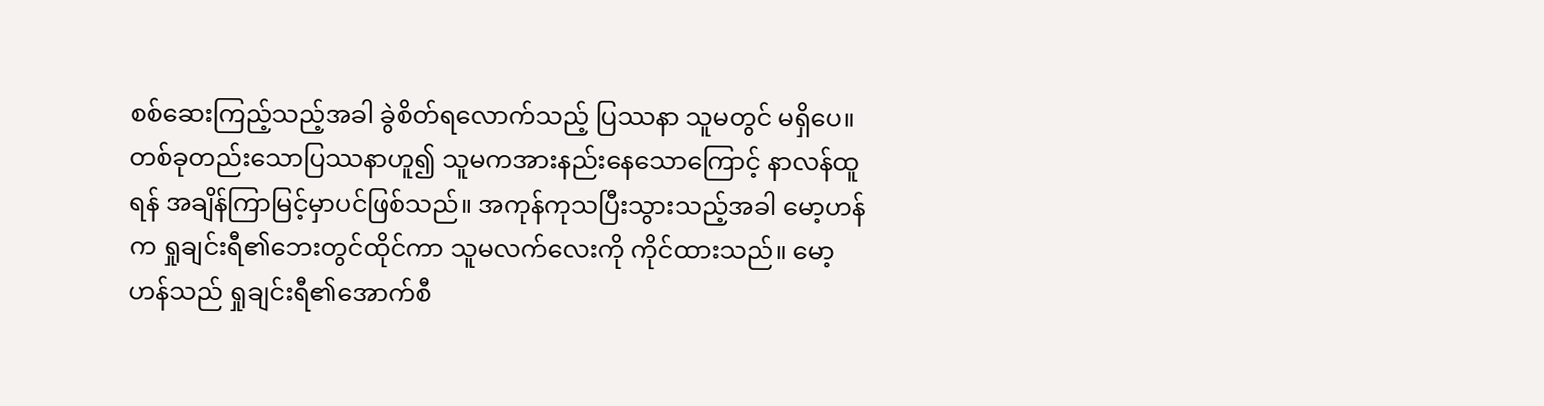စစ်ဆေးကြည့်သည့်အခါ ခွဲစိတ်ရလောက်သည့် ပြဿနာ သူမတွင် မရှိပေ။ တစ်ခုတည်းသောပြဿနာဟူ၍ သူမကအားနည်းနေသောကြောင့် နာလန်ထူရန် အချိန်ကြာမြင့်မှာပင်ဖြစ်သည်။ အကုန်ကုသပြီးသွားသည့်အခါ မော့ဟန်က ရှုချင်းရီ၏ဘေးတွင်ထိုင်ကာ သူမလက်လေးကို ကိုင်ထားသည်။ မော့ဟန်သည် ရှုချင်းရီ၏အောက်စီ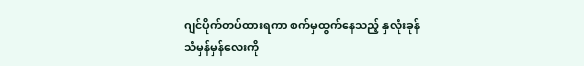ဂျင်ပိုက်တပ်ထားရကာ စက်မှထွက်နေသည့် နှလုံးခုန်သံမှန်မှန်လေးကို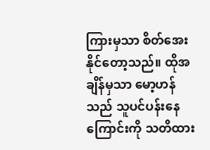ကြားမှသာ စိတ်အေးနိုင်တော့သည်။ ထိုအချိန်မှသာ မော့ဟန်သည် သူပင်ပန်းနေကြောင်းကို သတိထား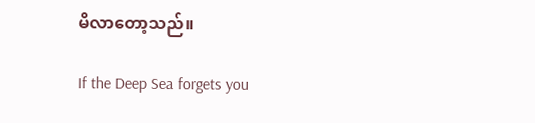မိလာတော့သည်။

If the Deep Sea forgets you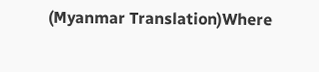(Myanmar Translation)Where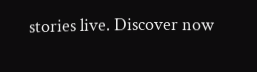stories live. Discover now